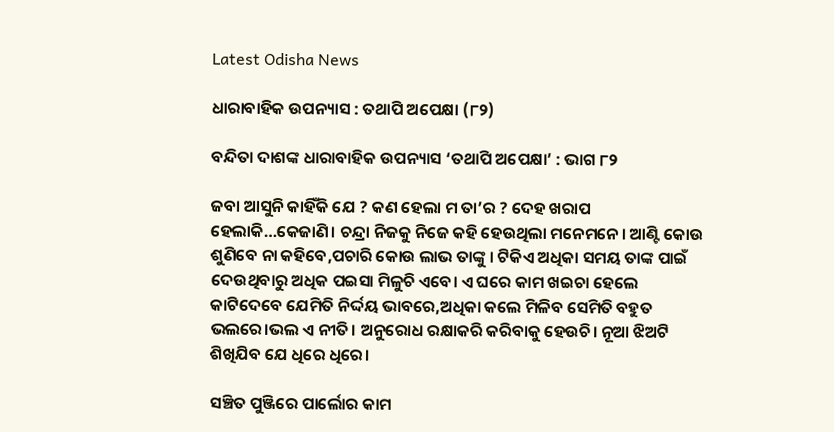Latest Odisha News

ଧାରାବାହିକ ଉପନ୍ୟାସ : ତଥାପି ଅପେକ୍ଷା (୮୨)

ବନ୍ଦିତା ଦାଶଙ୍କ ଧାରାବାହିକ ଉପନ୍ୟାସ ‘ତଥାପି ଅପେକ୍ଷା’ : ଭାଗ ୮୨

ଜବା ଆସୁନି କାହିଁକି ଯେ ? କଣ ହେଲା ମ ତା’ର ? ଦେହ ଖରାପ  ହେଲାକି…କେଜାଣି। ଚନ୍ଦ୍ରା ନିଜକୁ ନିଜେ କହି ହେଉଥିଲା ମନେମନେ। ଆଣ୍ଟି କୋଉ ଶୁଣିବେ ନା କହିବେ,ପଚାରି କୋଉ ଲାଭ ତାଙ୍କୁ । ଟିକିଏ ଅଧିକା ସମୟ ତାଙ୍କ ପାଇଁ ଦେଉଥିବାରୁ ଅଧିକ ପଇସା ମିଳୁଚି ଏବେ। ଏ ଘରେ କାମ ଖଇଚା ହେଲେ କାଟିଦେବେ ଯେମିତି ନିର୍ଦ୍ଦୟ ଭାବରେ,ଅଧିକା କଲେ ମିଳିବ ସେମିତି ବହୁତ ଭଲରେ।ଭଲ ଏ ନୀତି। ଅନୁରୋଧ ରକ୍ଷାକରି କରିବାକୁ ହେଉଚି। ନୂଆ ଝିଅଟି  ଶିଖିଯିବ ଯେ ଧିରେ ଧିରେ।

ସଞ୍ଚିତ ପୁଞ୍ଜିରେ ପାର୍ଲୋର କାମ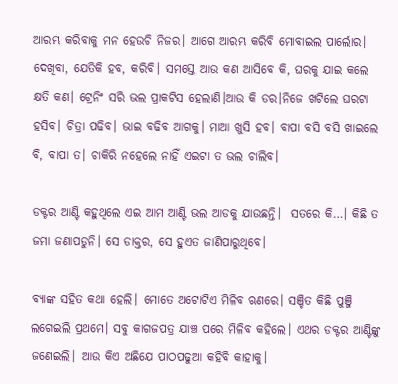ଆରମ୍ଭ କରିବାକୁ ମନ ହେଉଚି ନିଜର। ଆଗେ ଆରମ୍ଭ କରିବି ମୋବାଇଲ ପାର୍ଲୋର। ଦେଖିବା, ଯେତିକି ହବ, କରିବି। ସମସ୍ତେ ଆଉ କଣ ଆସିବେ କି, ଘରକୁ ଯାଇ କଲେ କ୍ଷତି କଣ। ଟ୍ରେନିଂ ସରି ଭଲ ପ୍ରାକଟିସ ହେଲାଣି।ଆଉ କି ଡର।ନିଜେ ଖଟିଲେ ଘରଟା ହସିବ। ଚିତ୍ରା ପଢିବ। ଭାଇ ବଢିବ ଆଗକୁ। ମାଆ ଖୁସି ହବ। ବାପା ବସି ବସି ଖାଇଲେ ବି, ବାପା ତ। ଚାକିରି ନହେଲେ ନାହିଁ ଏଇଟା ତ ଭଲ ଚାଲିବ।

ଡକ୍ଟର ଆଣ୍ଟି କହୁଥିଲେ ଏଇ ଆମ ଆଣ୍ଟି ଭଲ ଆଡକୁ ଯାଉଛନ୍ତି।  ସତରେ କି…। କିଛି ତ ଜମା ଜଣାପଡୁନି। ସେ ଡାକ୍ତର, ସେ ହୁଏତ ଜାଣିପାରୁଥିବେ।

ବ୍ୟାଙ୍କ ସହିତ କଥା ହେଲି। ମୋତେ ଅଟୋଟିଏ ମିଳିବ ଋଣରେ। ସଞ୍ଚିତ କିଛି ପୁଞ୍ଜି  ଲଗେଇଲି ପ୍ରଥମେ। ସବୁ କାଗଜପତ୍ର ଯାଞ୍ଚ ପରେ ମିଳିବ କହିଲେ। ଏଥର ଡକ୍ଟର ଆଣ୍ଟିଙ୍କୁ ଜଣେଇଲି। ଆଉ କିଏ ଅଛିଯେ ପାଠପଢୁଆ କହିବି କାହାକୁ।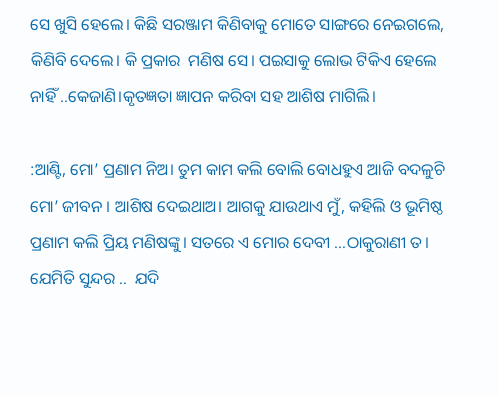ସେ ଖୁସି ହେଲେ। କିଛି ସରଞ୍ଜାମ କିଣିବାକୁ ମୋତେ ସାଙ୍ଗରେ ନେଇଗଲେ, କିଣିବି ଦେଲେ। କି ପ୍ରକାର  ମଣିଷ ସେ। ପଇସାକୁ ଲୋଭ ଟିକିଏ ହେଲେ ନାହିଁ ..କେଜାଣି।କୃତଜ୍ଞତା ଜ୍ଞାପନ କରିବା ସହ ଆଶିଷ ମାଗିଲି।

:ଆଣ୍ଟି, ମୋ’ ପ୍ରଣାମ ନିଅ। ତୁମ କାମ କଲି ବୋଲି ବୋଧହୁଏ ଆଜି ବଦଳୁଚି ମୋ’ ଜୀବନ । ଆଶିଷ ଦେଇଥାଅ। ଆଗକୁ ଯାଉଥାଏ ମୁଁ, କହିଲି ଓ ଭୂମିଷ୍ଠ ପ୍ରଣାମ କଲି ପ୍ରିୟ ମଣିଷଙ୍କୁ। ସତରେ ଏ ମୋର ଦେବୀ …ଠାକୁରାଣୀ ତ। ଯେମିତି ସୁନ୍ଦର ..  ଯଦି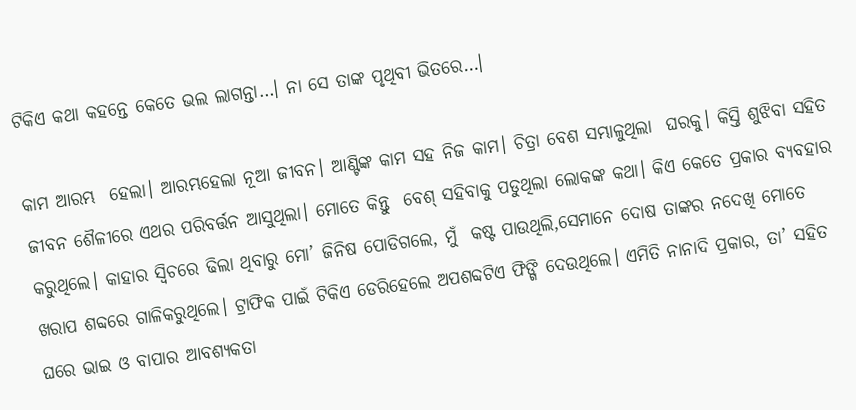ଟିକିଏ କଥା କହନ୍ତେ କେତେ ଭଲ ଲାଗନ୍ତା…। ନା ସେ ତାଙ୍କ ପୃଥିବୀ ଭିତରେ…।

କାମ ଆରମ୍ଭ  ହେଲା। ଆରମ୍ଭହେଲା ନୂଆ ଜୀବନ। ଆଣ୍ଟିଙ୍କ କାମ ସହ ନିଜ କାମ। ଚିତ୍ରା ବେଶ ସମ୍ଭାଳୁଥିଲା  ଘରକୁ। କିସ୍ତି ଶୁଝିବା ସହିତ  ଜୀବନ ଶୈଳୀରେ ଏଥର ପରିବର୍ତ୍ତନ ଆସୁଥିଲା। ମୋତେ କିନ୍ତୁ  ବେଶ୍ ସହିବାକୁ ପଡୁଥିଲା ଲୋକଙ୍କ କଥା। କିଏ କେତେ ପ୍ରକାର ବ୍ୟବହାର କରୁଥିଲେ। କାହାର ସ୍ବିଚରେ ଢିଲା ଥିବାରୁ ମୋ’ ଜିନିଷ ପୋଡିଗଲେ, ମୁଁ  କଷ୍ଟ ପାଉଥିଲି,ସେମାନେ ଦୋଷ ତାଙ୍କର ନଦେଖି ମୋତେ ଖରାପ ଶବ୍ଦରେ ଗାଳିକରୁଥିଲେ। ଟ୍ରାଫିକ ପାଇଁ ଟିକିଏ ଡେରିହେଲେ ଅପଶବ୍ଦଟିଏ ଫିଙ୍ଗି ଦେଉଥିଲେ। ଏମିତି ନାନାଦି ପ୍ରକାର, ତା’ ସହିତ ଘରେ ଭାଇ ଓ ବାପାର ଆବଶ୍ୟକତା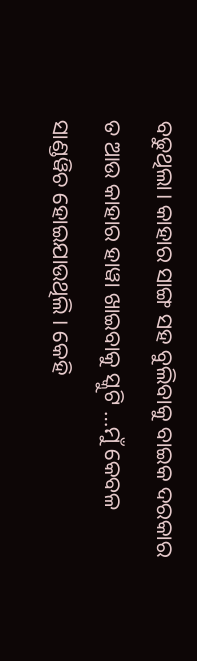ବଢୁଥିଲା। କାହାର ସାଙ୍ଗ ସହ ବୁଲିବାକୁ ବାଇକ ଦରକାର ତ ଆଉ କାହାର ହାୱା ଖାଇବାକୁ ସ୍କୁଟି …ମୁଁ କେବଳ ସାଣ୍ଡୱିଚ ହୋଇଯାଉଥିଲି । କେହି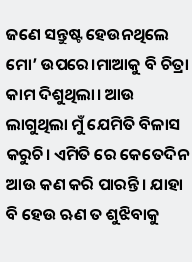ଜଣେ ସନ୍ତୁଷ୍ଟ ହେଉନଥିଲେ ମୋ’ ଉପରେ।ମାଆକୁ ବି ଚିତ୍ରା କାମ ଦିଶୁଥିଲା। ଆଉ ଲାଗୁଥିଲା ମୁଁ ଯେମିତି ବିଳାସ କରୁଚି। ଏମିତି ରେ କେତେଦିନ ଆଉ କଣ କରି ପାରନ୍ତି। ଯାହା ବି ହେଉ ଋଣ ତ ଶୁଝିବାକୁ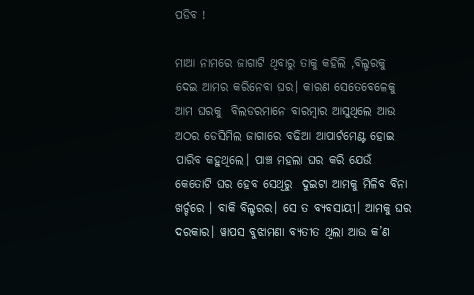ପଡିବ !

ମାଆ ନାମରେ ଜାଗାଟି ଥିବାରୁ ତାକୁ କହିଲି ,ବିଲ୍ଡରକୁ ଦେଇ ଆମର କରିନେବା ଘର। କାରଣ ସେତେବେଳେକୁ ଆମ ଘରକୁ  ବିଲଡରମାନେ ବାରମ୍ବାର ଆସୁଥିଲେ ଆଉ ଅଠର ଡେସିମିଲ ଜାଗାରେ ବଢିଆ ଆପାର୍ଟମେଣ୍ଟ ହୋଇ ପାରିବ କହୁଥିଲେ। ପାଞ୍ଚ ମହଲା ଘର କରି ଯେଉଁ କେତୋଟି ଘର ହେବ ସେଥିରୁ  ଦୁଇଟା ଆମକୁ ମିଳିବ ବିନା ଖର୍ଚ୍ଚରେ । ବାକି ବିଲ୍ଡରର। ସେ ତ ବ୍ୟବସାୟୀ। ଆମକୁ ଘର ଦରକାର। ୱାପସ ବୁଝାମଣା ବ୍ୟତୀତ ଥିଲା ଆଉ କ’ଣ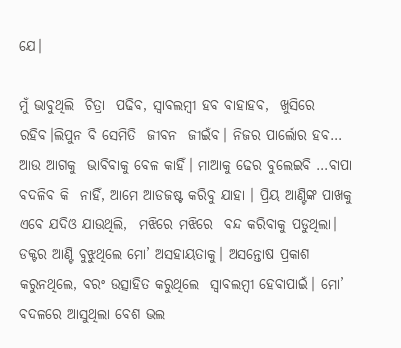ଯେ।

ମୁଁ ଭାବୁଥିଲି  ଚିତ୍ରା  ପଢିବ, ସ୍ବାବଲମ୍ବୀ ହବ ବାହାହବ,  ଖୁସିରେ ରହିବ।ଲିପୁନ ବି ସେମିତି  ଜୀବନ  ଜୀଇଁବ। ନିଜର ପାର୍ଲୋର ହବ… ଆଉ ଆଗକୁ  ଭାବିବାକୁ ବେଳ କାହିଁ। ମାଆକୁ ଢେର ବୁଲେଇବି …ବାପା ବଦଳିବ କି  ନାହିଁ, ଆମେ ଆଡଜଷ୍ଟ କରିବୁ ଯାହା । ପ୍ରିୟ ଆଣ୍ଟିଙ୍କ ପାଖକୁ ଏବେ ଯଦିଓ ଯାଉଥିଲି,  ମଝିରେ ମଝିରେ  ବନ୍ଦ କରିବାକୁ ପଡୁଥିଲା। ଡକ୍ଟର ଆଣ୍ଟି ବୁଝୁଥିଲେ ମୋ’ ଅସହାୟତାକୁ। ଅସନ୍ତୋଷ ପ୍ରକାଶ କରୁନଥିଲେ, ବରଂ ଉତ୍ସାହିତ କରୁଥିଲେ  ସ୍ବାବଲମ୍ବୀ ହେବାପାଇଁ। ମୋ’ ବଦଳରେ ଆସୁଥିଲା ବେଶ ଭଲ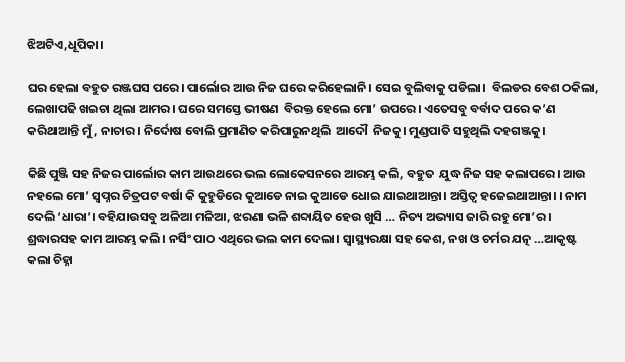ଝିଅଟିଏ,ଧୂପିକା।

ଘର ହେଲା ବହୁତ ରଞ୍ଜଘସ ପରେ। ପାର୍ଲୋର ଆଉ ନିଜ ଘରେ କରିହେଲାନି। ସେଇ ବୁଲିବାକୁ ପଡିଲା।  ବିଲଡର ବେଶ ଠକିଲା, ଲେଖାପଢି ଖଇଚା ଥିଲା ଆମର। ଘରେ ସମସ୍ତେ ଭୀଷଣ  ବିରକ୍ତ ହେଲେ ମୋ’ ଉପରେ। ଏତେସବୁ ବର୍ବାଦ ପରେ କ’ଣ କରିଥାଆନ୍ତି ମୁଁ, ନାଚାର। ନିର୍ଦୋଷ ବୋଲି ପ୍ରମାଣିତ କରିପାରୁନଥିଲି  ଆଦୌ  ନିଜକୁ। ମୁଣ୍ଡପାତି ସହୁଥିଲି ଦହଗଞ୍ଜକୁ।

କିଛି ପୁଞ୍ଜି ସହ ନିଜର ପାର୍ଲୋର କାମ ଆଉଥରେ ଭଲ ଲୋକେସନରେ ଆରମ୍ଭ କଲି, ବହୁତ  ଯୁଦ୍ଧ ନିଜ ସହ କଲାପରେ। ଆଉ ନହଲେ ମୋ’ ସ୍ବପ୍ନର ଚିତ୍ରପଟ ବର୍ଷା କି କୁହୁଡିରେ କୁଆଡେ ନାଇ କୁଆଡେ ଧୋଇ ଯାଇଥାଆନ୍ତା। ଅସ୍ତିତ୍ବ ହଜେଇଥାଆନ୍ତା। । ନାମ ଦେଲି ‘ଧାରା’। ବହିଯାଉସବୁ ଅଳିଆ ମଳିଆ, ଝରଣା ଭଳି ଶବ୍ଦାୟିତ ହେଉ ଖୁସି … ନିତ୍ୟ ଅଭ୍ୟାସ ଜାରି ରହୁ ମୋ’ର। ଶ୍ରଦ୍ଧାରସହ କାମ ଆରମ୍ଭ କଲି। ନର୍ସିଂ ପାଠ ଏଥିରେ ଭଲ କାମ ଦେଲା। ସ୍ବାସ୍ଥ୍ୟରକ୍ଷା ସହ କେଶ, ନଖ ଓ ଚର୍ମର ଯତ୍ନ …ଆକୃଷ୍ଟ କଲା ଚିହ୍ନା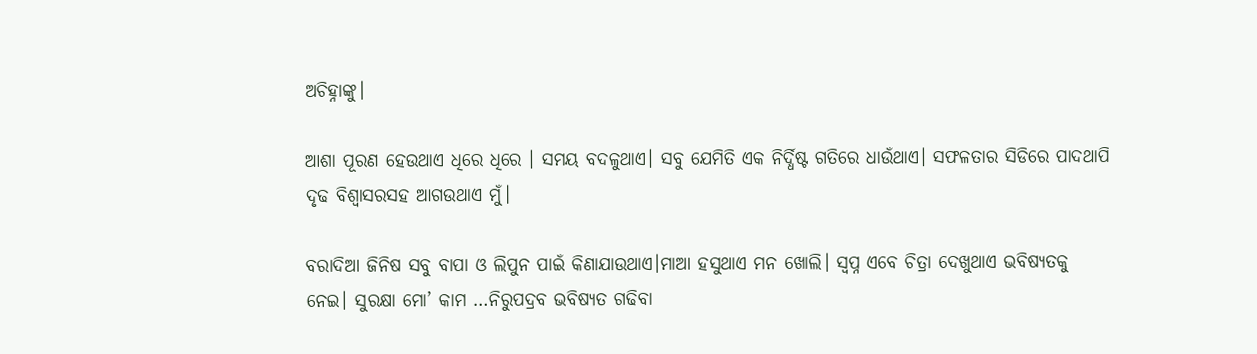ଅଚିହ୍ନାଙ୍କୁ।

ଆଶା ପୂରଣ ହେଉଥାଏ ଧିରେ ଧିରେ । ସମୟ ବଦଳୁଥାଏ। ସବୁ ଯେମିତି ଏକ ନିର୍ଦ୍ଧିଷ୍ଟ ଗତିରେ ଧାଉଁଥାଏ। ସଫଳତାର ସିଡିରେ ପାଦଥାପି ଦୃଢ ବିଶ୍ବାସରସହ ଆଗଉଥାଏ ମୁଁ।

ବରାଦିଆ ଜିନିଷ ସବୁ ବାପା ଓ ଲିପୁନ ପାଇଁ କିଣାଯାଉଥାଏ।ମାଆ ହସୁଥାଏ ମନ ଖୋଲି। ସ୍ବପ୍ନ ଏବେ ଚିତ୍ରା ଦେଖୁଥାଏ ଭବିଷ୍ୟତକୁ ନେଇ। ସୁରକ୍ଷା ମୋ’ କାମ …ନିରୁପଦ୍ରବ ଭବିଷ୍ୟତ ଗଢିବା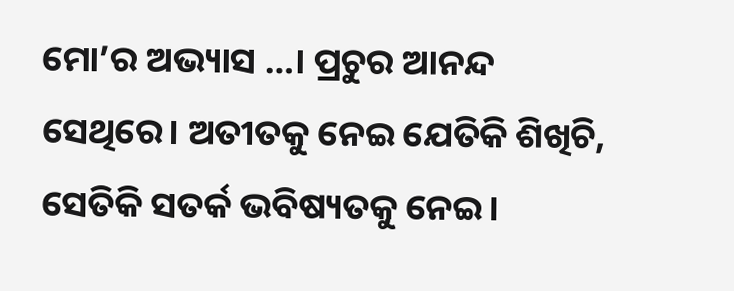ମୋ’ର ଅଭ୍ୟାସ …। ପ୍ରଚୁର ଆନନ୍ଦ ସେଥିରେ। ଅତୀତକୁ ନେଇ ଯେତିକି ଶିଖିଚି, ସେତିକି ସତର୍କ ଭବିଷ୍ୟତକୁ ନେଇ।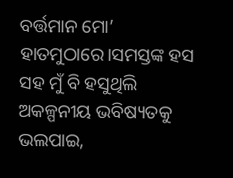ବର୍ତ୍ତମାନ ମୋ’ ହାତମୁଠାରେ।ସମସ୍ତଙ୍କ ହସ ସହ ମୁଁ ବି ହସୁଥିଲି ଅକଳ୍ପନୀୟ ଭବିଷ୍ୟତକୁ ଭଲପାଇ,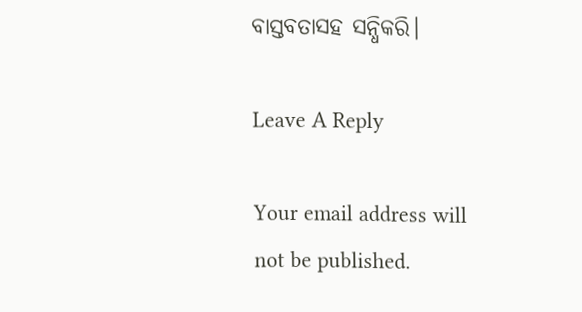ବାସ୍ତବତାସହ ସନ୍ଧିକରି।

Leave A Reply

Your email address will not be published.